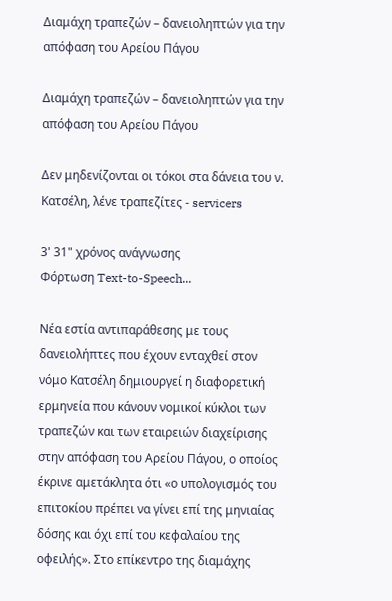Διαμάχη τραπεζών – δανειοληπτών για την απόφαση του Αρείου Πάγου

Διαμάχη τραπεζών – δανειοληπτών για την απόφαση του Αρείου Πάγου

Δεν μηδενίζονται οι τόκοι στα δάνεια του ν. Κατσέλη, λένε τραπεζίτες - servicers

3' 31" χρόνος ανάγνωσης
Φόρτωση Text-to-Speech...

Νέα εστία αντιπαράθεσης με τους δανειολήπτες που έχουν ενταχθεί στον νόμο Κατσέλη δημιουργεί η διαφορετική ερμηνεία που κάνουν νομικοί κύκλοι των τραπεζών και των εταιρειών διαχείρισης στην απόφαση του Αρείου Πάγου, ο οποίος έκρινε αμετάκλητα ότι «ο υπολογισμός του επιτοκίου πρέπει να γίνει επί της μηνιαίας δόσης και όχι επί του κεφαλαίου της οφειλής». Στο επίκεντρο της διαμάχης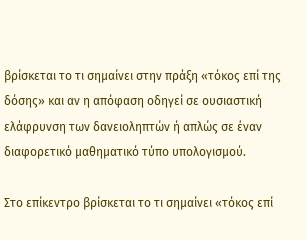βρίσκεται το τι σημαίνει στην πράξη «τόκος επί της δόσης» και αν η απόφαση οδηγεί σε ουσιαστική ελάφρυνση των δανειοληπτών ή απλώς σε έναν διαφορετικό μαθηματικό τύπο υπολογισμού.

Στο επίκεντρο βρίσκεται το τι σημαίνει «τόκος επί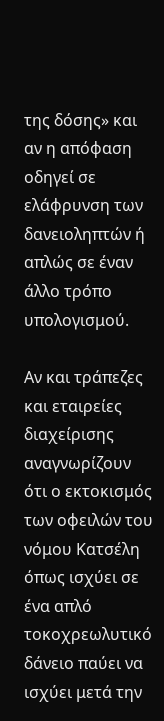της δόσης» και αν η απόφαση οδηγεί σε ελάφρυνση των δανειοληπτών ή απλώς σε έναν άλλο τρόπο υπολογισμού.

Αν και τράπεζες και εταιρείες διαχείρισης αναγνωρίζουν ότι ο εκτοκισμός των οφειλών του νόμου Κατσέλη όπως ισχύει σε ένα απλό τοκοχρεωλυτικό δάνειο παύει να ισχύει μετά την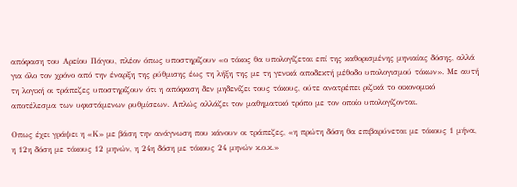απόφαση του Αρείου Πάγου, πλέον όπως υποστηρίζουν «ο τόκος θα υπολογίζεται επί της καθορισμένης μηνιαίας δόσης, αλλά για όλο τον χρόνο από την έναρξη της ρύθμισης έως τη λήξη της με τη γενικά αποδεκτή μέθοδο υπολογισμού τόκων». Με αυτή τη λογική οι τράπεζες υποστηρίζουν ότι η απόφαση δεν μηδενίζει τους τόκους, ούτε ανατρέπει ριζικά το οικονομικό αποτέλεσμα των υφιστάμενων ρυθμίσεων. Απλώς αλλάζει τον μαθηματικό τρόπο με τον οποίο υπολογίζονται.

Οπως έχει γράψει η «Κ» με βάση την ανάγνωση που κάνουν οι τράπεζες, «η πρώτη δόση θα επιβαρύνεται με τόκους 1 μήνα, η 12η δόση με τόκους 12 μηνών, η 24η δόση με τόκους 24 μηνών κ.ο.κ.»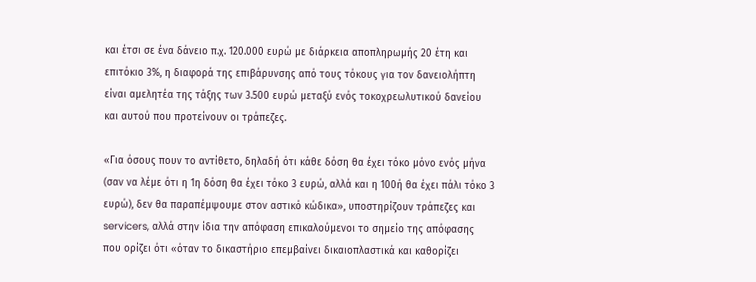και έτσι σε ένα δάνειο π.χ. 120.000 ευρώ με διάρκεια αποπληρωμής 20 έτη και επιτόκιο 3%, η διαφορά της επιβάρυνσης από τους τόκους για τον δανειολήπτη είναι αμελητέα της τάξης των 3.500 ευρώ μεταξύ ενός τοκοχρεωλυτικού δανείου και αυτού που προτείνουν οι τράπεζες.

«Για όσους πουν το αντίθετο, δηλαδή ότι κάθε δόση θα έχει τόκο μόνο ενός μήνα (σαν να λέμε ότι η 1η δόση θα έχει τόκο 3 ευρώ, αλλά και η 100ή θα έχει πάλι τόκο 3 ευρώ), δεν θα παραπέμψουμε στον αστικό κώδικα», υποστηρίζουν τράπεζες και servicers, αλλά στην ίδια την απόφαση επικαλούμενοι το σημείο της απόφασης που ορίζει ότι «όταν το δικαστήριο επεμβαίνει δικαιοπλαστικά και καθορίζει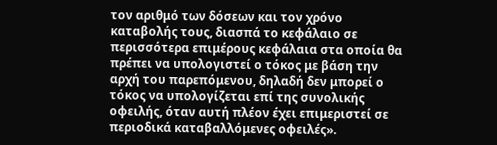τον αριθμό των δόσεων και τον χρόνο καταβολής τους, διασπά το κεφάλαιο σε περισσότερα επιμέρους κεφάλαια στα οποία θα πρέπει να υπολογιστεί ο τόκος με βάση την αρχή του παρεπόμενου, δηλαδή δεν μπορεί ο τόκος να υπολογίζεται επί της συνολικής οφειλής, όταν αυτή πλέον έχει επιμεριστεί σε περιοδικά καταβαλλόμενες οφειλές».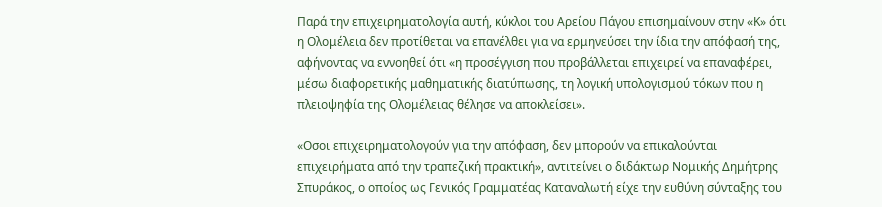Παρά την επιχειρηματολογία αυτή, κύκλοι του Αρείου Πάγου επισημαίνουν στην «Κ» ότι η Ολομέλεια δεν προτίθεται να επανέλθει για να ερμηνεύσει την ίδια την απόφασή της, αφήνοντας να εννοηθεί ότι «η προσέγγιση που προβάλλεται επιχειρεί να επαναφέρει, μέσω διαφορετικής μαθηματικής διατύπωσης, τη λογική υπολογισμού τόκων που η πλειοψηφία της Ολομέλειας θέλησε να αποκλείσει».

«Οσοι επιχειρηματολογούν για την απόφαση, δεν μπορούν να επικαλούνται επιχειρήματα από την τραπεζική πρακτική», αντιτείνει ο διδάκτωρ Νομικής Δημήτρης Σπυράκος, ο οποίος ως Γενικός Γραμματέας Καταναλωτή είχε την ευθύνη σύνταξης του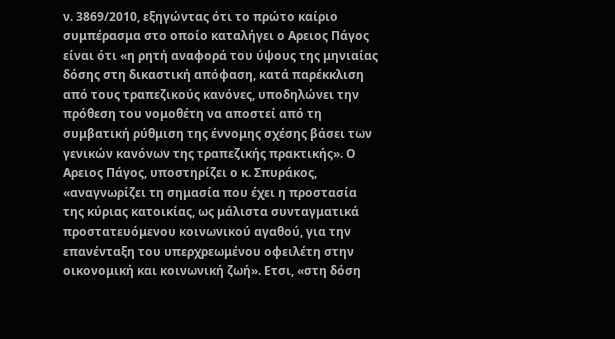ν. 3869/2010, εξηγώντας ότι το πρώτο καίριο συμπέρασμα στο οποίο καταλήγει ο Αρειος Πάγος είναι ότι «η ρητή αναφορά του ύψους της μηνιαίας δόσης στη δικαστική απόφαση, κατά παρέκκλιση από τους τραπεζικούς κανόνες, υποδηλώνει την πρόθεση του νομοθέτη να αποστεί από τη συμβατική ρύθμιση της έννομης σχέσης βάσει των γενικών κανόνων της τραπεζικής πρακτικής». Ο Αρειος Πάγος, υποστηρίζει ο κ. Σπυράκος, «αναγνωρίζει τη σημασία που έχει η προστασία της κύριας κατοικίας, ως μάλιστα συνταγματικά προστατευόμενου κοινωνικού αγαθού, για την επανένταξη του υπερχρεωμένου οφειλέτη στην οικονομική και κοινωνική ζωή». Ετσι, «στη δόση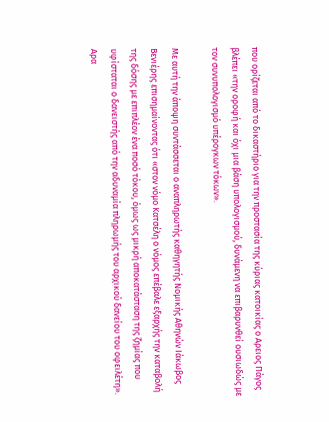που ορίζεται από το δικαστήριο για την προστασία της κύριας κατοικίας ο Αρειος Πάγος βλέπει «την οροφή και όχι μια βάση υπολογισμού, δυνάμενη να επιβαρυνθεί ουσιωδώς με τον συνυπολογισμό υπέρογκων τόκων».

Με αυτή την άποψη συντάσσεται ο αναπληρωτής καθηγητής Νομικής Αθηνών Ιάκωβος Βενιέρης επισημαίνοντας ότι «στον νόμο Κατσέλη ο νόμος επέβαλε εξαρχής την καταβολή της δόσης με επιπλέον ένα ποσό τόκου, όμως ως μικρή αποκατάσταση της ζημίας που υφίσταται ο δανειστής από την αδυναμία πληρωμής του αρχικού δανείου του οφειλέτη». Αρα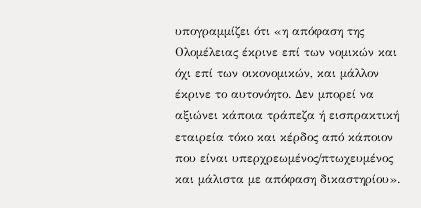υπογραμμίζει ότι «η απόφαση της Ολομέλειας έκρινε επί των νομικών και όχι επί των οικονομικών, και μάλλον έκρινε το αυτονόητο. Δεν μπορεί να αξιώνει κάποια τράπεζα ή εισπρακτική εταιρεία τόκο και κέρδος από κάποιον που είναι υπερχρεωμένος/πτωχευμένος και μάλιστα με απόφαση δικαστηρίου».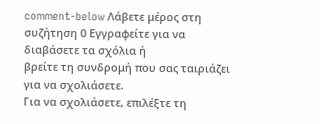comment-below Λάβετε μέρος στη συζήτηση 0 Εγγραφείτε για να διαβάσετε τα σχόλια ή
βρείτε τη συνδρομή που σας ταιριάζει για να σχολιάσετε.
Για να σχολιάσετε, επιλέξτε τη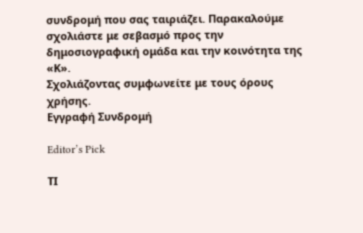συνδρομή που σας ταιριάζει. Παρακαλούμε σχολιάστε με σεβασμό προς την δημοσιογραφική ομάδα και την κοινότητα της «Κ».
Σχολιάζοντας συμφωνείτε με τους όρους χρήσης.
Εγγραφή Συνδρομή

Editor’s Pick

ΤΙ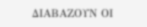ΔΙΑΒΑΖΟΥΝ ΟΙ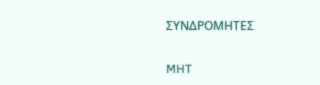ΣΥΝΔΡΟΜΗΤΕΣ

MHT